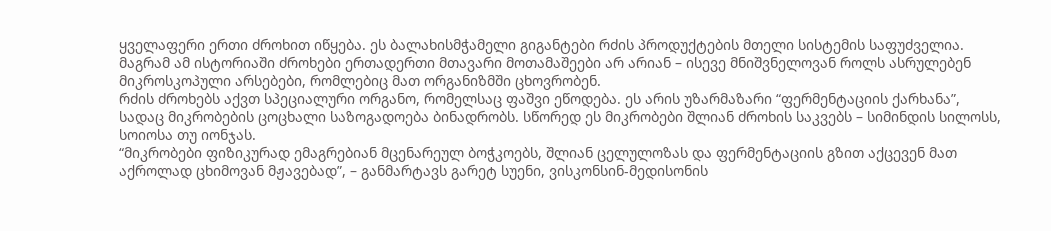ყველაფერი ერთი ძროხით იწყება. ეს ბალახისმჭამელი გიგანტები რძის პროდუქტების მთელი სისტემის საფუძველია. მაგრამ ამ ისტორიაში ძროხები ერთადერთი მთავარი მოთამაშეები არ არიან – ისევე მნიშვნელოვან როლს ასრულებენ მიკროსკოპული არსებები, რომლებიც მათ ორგანიზმში ცხოვრობენ.
რძის ძროხებს აქვთ სპეციალური ორგანო, რომელსაც ფაშვი ეწოდება. ეს არის უზარმაზარი “ფერმენტაციის ქარხანა”, სადაც მიკრობების ცოცხალი საზოგადოება ბინადრობს. სწორედ ეს მიკრობები შლიან ძროხის საკვებს – სიმინდის სილოსს, სოიოსა თუ იონჯას.
“მიკრობები ფიზიკურად ემაგრებიან მცენარეულ ბოჭკოებს, შლიან ცელულოზას და ფერმენტაციის გზით აქცევენ მათ აქროლად ცხიმოვან მჟავებად”, – განმარტავს გარეტ სუენი, ვისკონსინ-მედისონის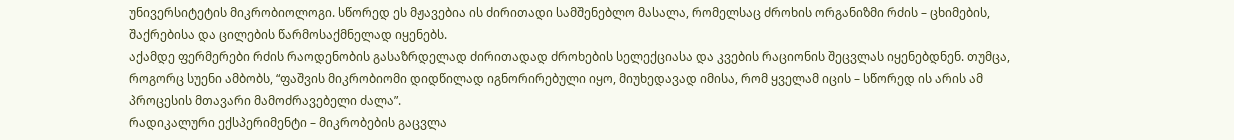უნივერსიტეტის მიკრობიოლოგი. სწორედ ეს მჟავებია ის ძირითადი სამშენებლო მასალა, რომელსაც ძროხის ორგანიზმი რძის – ცხიმების, შაქრებისა და ცილების წარმოსაქმნელად იყენებს.
აქამდე ფერმერები რძის რაოდენობის გასაზრდელად ძირითადად ძროხების სელექციასა და კვების რაციონის შეცვლას იყენებდნენ. თუმცა, როგორც სუენი ამბობს, “ფაშვის მიკრობიომი დიდწილად იგნორირებული იყო, მიუხედავად იმისა, რომ ყველამ იცის – სწორედ ის არის ამ პროცესის მთავარი მამოძრავებელი ძალა”.
რადიკალური ექსპერიმენტი – მიკრობების გაცვლა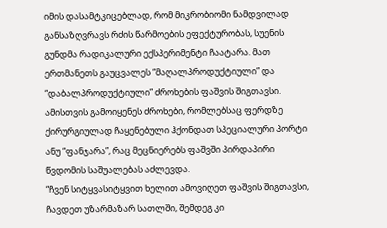იმის დასამტკიცებლად, რომ მიკრობიომი ნამდვილად განსაზღვრავს რძის წარმოების ეფექტურობას, სუენის გუნდმა რადიკალური ექსპერიმენტი ჩაატარა. მათ ერთმანეთს გაუცვალეს “მაღალპროდუქტიული” და “დაბალპროდუქტიული” ძროხების ფაშვის შიგთავსი.
ამისთვის გამოიყენეს ძროხები, რომლებსაც ფერდზე ქირურგიულად ჩაყენებული ჰქონდათ სპეციალური პორტი ანუ “ფანჯარა”, რაც მეცნიერებს ფაშვში პირდაპირი წვდომის საშუალებას აძლევდა.
“ჩვენ სიტყვასიტყვით ხელით ამოვიღეთ ფაშვის შიგთავსი, ჩავდეთ უზარმაზარ სათლში, შემდეგ კი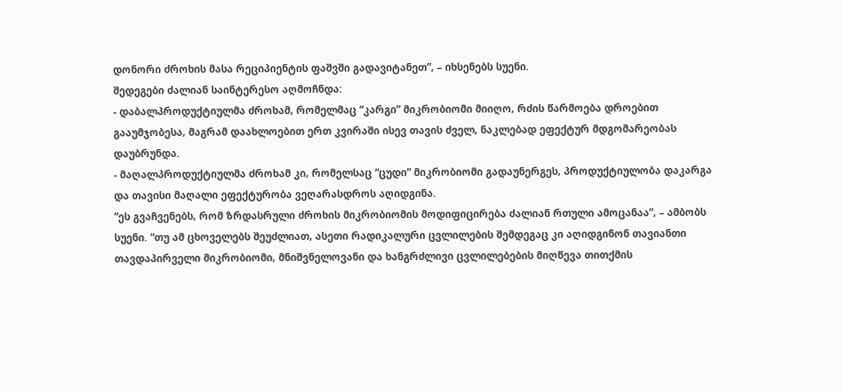დონორი ძროხის მასა რეციპიენტის ფაშვში გადავიტანეთ”, – იხსენებს სუენი.
შედეგები ძალიან საინტერესო აღმოჩნდა:
- დაბალპროდუქტიულმა ძროხამ, რომელმაც “კარგი” მიკრობიომი მიიღო, რძის წარმოება დროებით გააუმჯობესა, მაგრამ დაახლოებით ერთ კვირაში ისევ თავის ძველ, ნაკლებად ეფექტურ მდგომარეობას დაუბრუნდა.
- მაღალპროდუქტიულმა ძროხამ კი, რომელსაც “ცუდი” მიკრობიომი გადაუნერგეს, პროდუქტიულობა დაკარგა და თავისი მაღალი ეფექტურობა ვეღარასდროს აღიდგინა.
“ეს გვაჩვენებს, რომ ზრდასრული ძროხის მიკრობიომის მოდიფიცირება ძალიან რთული ამოცანაა”, – ამბობს სუენი. “თუ ამ ცხოველებს შეუძლიათ, ასეთი რადიკალური ცვლილების შემდეგაც კი აღიდგინონ თავიანთი თავდაპირველი მიკრობიომი, მნიშვნელოვანი და ხანგრძლივი ცვლილებების მიღწევა თითქმის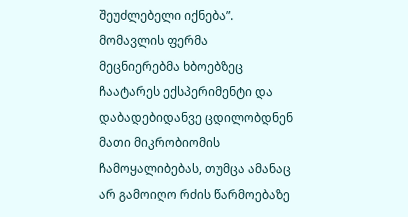შეუძლებელი იქნება”.
მომავლის ფერმა
მეცნიერებმა ხბოებზეც ჩაატარეს ექსპერიმენტი და დაბადებიდანვე ცდილობდნენ მათი მიკრობიომის ჩამოყალიბებას, თუმცა ამანაც არ გამოიღო რძის წარმოებაზე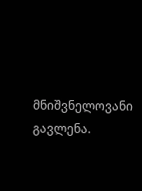მნიშვნელოვანი გავლენა.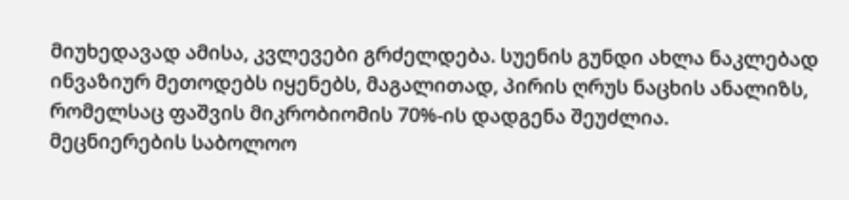მიუხედავად ამისა, კვლევები გრძელდება. სუენის გუნდი ახლა ნაკლებად ინვაზიურ მეთოდებს იყენებს, მაგალითად, პირის ღრუს ნაცხის ანალიზს, რომელსაც ფაშვის მიკრობიომის 70%-ის დადგენა შეუძლია.
მეცნიერების საბოლოო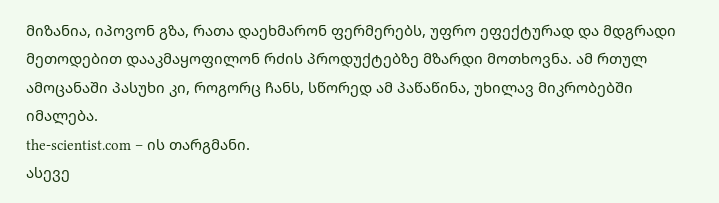მიზანია, იპოვონ გზა, რათა დაეხმარონ ფერმერებს, უფრო ეფექტურად და მდგრადი მეთოდებით დააკმაყოფილონ რძის პროდუქტებზე მზარდი მოთხოვნა. ამ რთულ ამოცანაში პასუხი კი, როგორც ჩანს, სწორედ ამ პაწაწინა, უხილავ მიკრობებში იმალება.
the-scientist.com – ის თარგმანი.
ასევე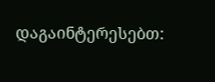დაგაინტერესებთ: